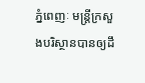ភ្នំពេញៈ មន្ត្រីក្រសួងបរិស្ថានបានឲ្យដឹ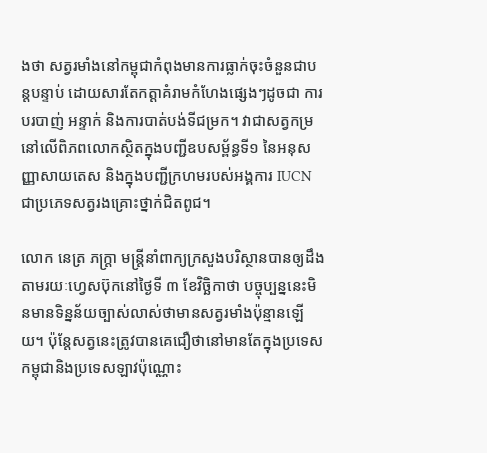ងថា សត្វរមាំងនៅកម្ពុជាកំពុងមានការធ្លាក់ចុះចំនួនជាបន្តបន្ទាប់ ដោយសារតែកត្តាគំរាមកំហែងផ្សេងៗដូចជា ការបរបាញ់ អន្ទាក់ និងការបាត់បង់ទីជម្រក។ វាជាសត្វកម្រនៅលើពិភពលោកស្ថិតក្នុងបញ្ជីឧបសម្ព័ន្ធទី១ នៃអនុសញ្ញាសាយតេស និងក្នុងបញ្ជីក្រហមរបស់អង្គការ IUCN ជាប្រភេទសត្វរងគ្រោះថ្នាក់ជិតពូជ។

លោក នេត្រ ភក្ត្រា មន្ត្រីនាំពាក្យក្រសួងបរិស្ថានបានឲ្យដឹងតាមរយៈហ្វេសប៊ុកនៅថ្ងៃទី ៣ ខែវិច្ឆិកាថា បច្ចុប្បន្ននេះមិនមានទិន្នន័យច្បាស់លាស់ថាមានសត្វរមាំងប៉ុន្មានឡើយ។ ប៉ុន្តែសត្វនេះត្រូវបានគេជឿថានៅមានតែក្នុងប្រទេសកម្ពុជានិងប្រទេសឡាវប៉ុណ្ណោះ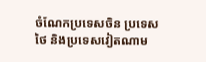ចំណែកប្រទេសចិន ប្រទេសថៃ និងប្រទេសវៀតណាម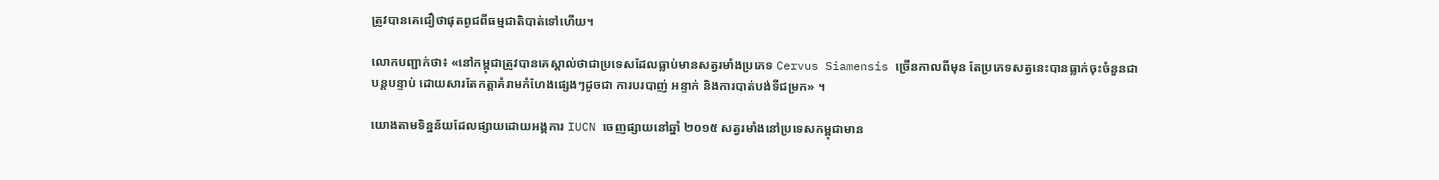ត្រូវបានគេជឿថាផុតពូជពីធម្មជាតិបាត់ទៅហើយ។

លោកបញ្ជាក់ថា៖ «នៅកម្ពុជាត្រូវបានគេស្គាល់ថាជាប្រទេសដែលធ្លាប់មានសត្វរមាំងប្រភេទ Cervus Siamensis ច្រើនកាលពីមុន តែប្រភេទសត្វនេះបានធ្លាក់ចុះចំនួនជាបន្តបន្ទាប់ ដោយសារតែកត្តាគំរាមកំហែងផ្សេងៗដូចជា ការបរបាញ់ អន្ទាក់ និងការបាត់បង់ទីជម្រក» ។

យោងតាមទិន្នន័យដែលផ្សាយដោយអង្គការ IUCN ចេញផ្សាយនៅឆ្នាំ ២០១៥ សត្វរមាំងនៅប្រទេសកម្ពុជាមាន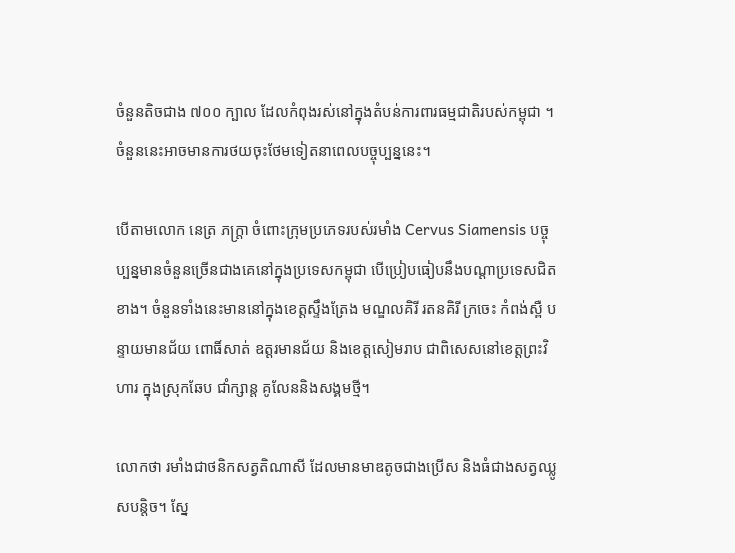ចំនួនតិចជាង ៧០០ ក្បាល ដែលកំពុងរស់នៅក្នុងតំបន់ការពារធម្មជាតិរបស់កម្ពុជា ។ចំនួននេះអាចមានការថយចុះថែមទៀតនាពេលបច្ចុប្បន្ននេះ។

បើតាមលោក នេត្រ ភក្ត្រា ចំពោះក្រុមប្រភេទរបស់រមាំង Cervus Siamensis បច្ចុប្បន្នមានចំនួនច្រើនជាងគេនៅក្នុងប្រទេសកម្ពុជា បើប្រៀបធៀបនឹងបណ្តាប្រទេសជិតខាង។ ចំនួនទាំងនេះមាននៅក្នុងខេត្តស្ទឹងត្រែង មណ្ឌលគិរី រតនគិរី ក្រចេះ កំពង់ស្ពឺ បន្ទាយមានជ័យ ពោធិ៍សាត់ ឧត្តរមានជ័យ និងខេត្តសៀមរាប ជាពិសេសនៅខេត្តព្រះវិហារ ក្នុងស្រុកឆែប ជាំក្សាន្ត គូលែននិងសង្គមថ្មី។

លោកថា រមាំងជាថនិកសត្វតិណាសី ដែលមានមាឌតូចជាងប្រើស និងធំជាងសត្វឈ្លូសបន្តិច។ ស្នែ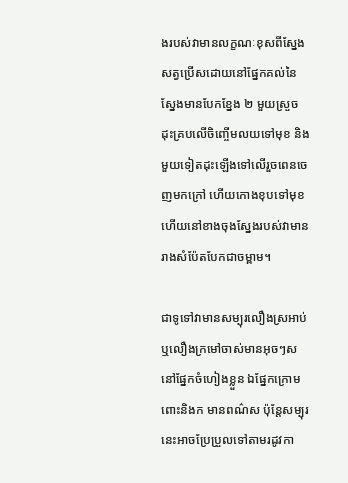ងរបស់វាមានលក្ខណៈខុសពីស្នែងសត្វប្រើសដោយនៅផ្នែកគល់នៃស្នែងមានបែកខ្នែង ២ មួយស្រួចដុះគ្របលើចិញ្ចើមលយទៅមុខ និងមួយទៀតដុះឡើងទៅលើរួចពេនចេញមកក្រៅ ហើយកោងខុបទៅមុខ ហើយនៅខាងចុងស្នែងរបស់វាមានរាងសំប៉ែតបែកជាចម្ពាម។

ជាទូទៅវាមានសម្បុរលឿងស្រអាប់ ឬលឿងក្រមៅចាស់មានអុចៗសនៅផ្នែកចំហៀងខ្លួន ឯផ្នែកក្រោមពោះនិងក មានពណ៌ស ប៉ុន្តែសម្បុរនេះអាចប្រែប្រួលទៅតាមរដូវកា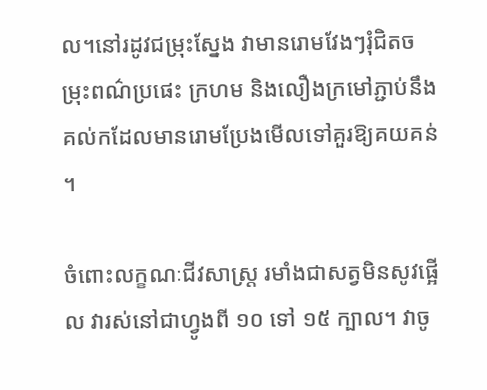ល។នៅរដូវជម្រុះស្នែង វាមានរោមវែងៗរុំជិតចម្រុះពណ៌ប្រផេះ ក្រហម និងលឿងក្រមៅភ្ជាប់នឹងគល់កដែលមានរោមប្រែងមើលទៅគួរឱ្យគយគន់។

ចំពោះលក្ខណៈជីវសាស្ត្រ រមាំងជាសត្វមិនសូវផ្អើល វារស់នៅជាហ្វូងពី ១០ ទៅ ១៥ ក្បាល។ វាចូ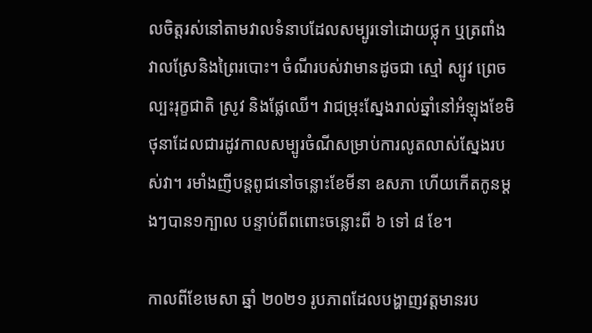លចិត្តរស់នៅតាមវាលទំនាបដែលសម្បូរទៅដោយថ្លុក ឬត្រពាំង វាលស្រែនិងព្រៃរបោះ។ ចំណីរបស់វាមានដូចជា ស្មៅ ស្បូវ ព្រេច ល្បះរុក្ខជាតិ ស្រូវ និងផ្លែឈើ។ វាជម្រុះស្នែងរាល់ឆ្នាំនៅអំឡុងខែមិថុនាដែលជារដូវកាលសម្បូរចំណីសម្រាប់ការលូតលាស់ស្នែងរបស់វា។ រមាំងញីបន្តពូជនៅចន្លោះខែមីនា ឧសភា ហើយកើតកូនម្តងៗបាន១ក្បាល បន្ទាប់ពីពពោះចន្លោះពី ៦ ទៅ ៨ ខែ។

កាលពីខែមេសា ឆ្នាំ ២០២១ រូបភាពដែលបង្ហាញវត្តមានរប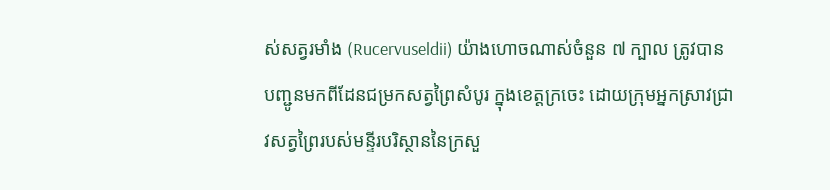ស់សត្វរមាំង (Rucervuseldii) យ៉ាងហោចណាស់ចំនួន ៧ ក្បាល ត្រូវបានបញ្ជូនមកពីដែនជម្រកសត្វព្រៃសំបូរ ក្នុងខេត្តក្រចេះ ដោយក្រុមអ្នកស្រាវជ្រាវសត្វព្រៃរបស់មន្ទីរបរិស្ថាននៃក្រសួ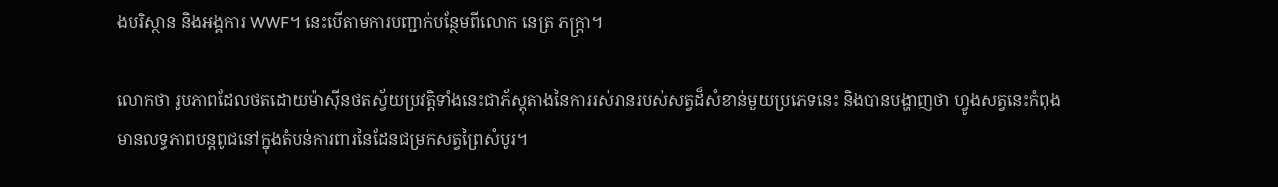ងបរិស្ថាន និងអង្គការ WWF។ នេះបើតាមការបញ្ជាក់បន្ថែមពីលោក នេត្រ ភក្ត្រា។

លោកថា រូបភាពដែលថតដោយម៉ាស៊ីនថតស្វ័យប្រវត្តិទាំងនេះជាភ័ស្តុតាងនៃការរស់រានរបស់សត្វដ៏សំខាន់មួយប្រភេទនេះ និងបានបង្ហាញថា ហ្វូងសត្វនេះកំពុងមានលទ្ធភាពបន្តពូជនៅក្នុងតំបន់ការពារនៃដែនជម្រកសត្វព្រៃសំបូរ។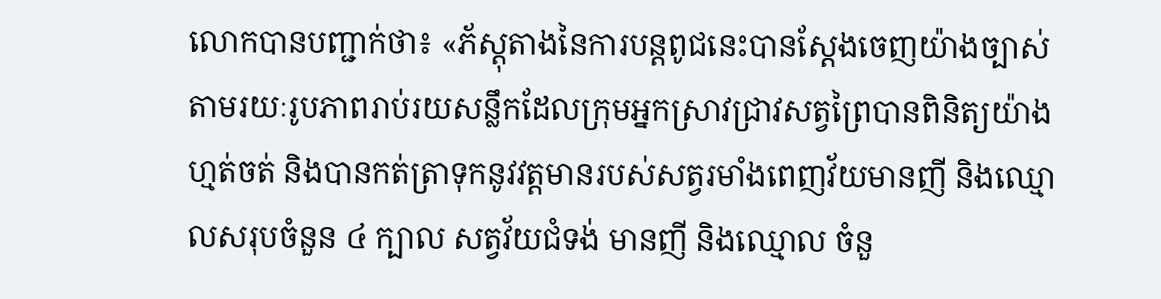លោកបានបញ្ជាក់ថា៖ «ភ័ស្តុតាងនៃការបន្តពូជនេះបានស្តែងចេញយ៉ាងច្បាស់តាមរយៈរូបភាពរាប់រយសន្លឹកដែលក្រុមអ្នកស្រាវជ្រាវសត្វព្រៃបានពិនិត្យយ៉ាងហ្មត់ចត់ និងបានកត់ត្រាទុកនូវវត្តមានរបស់សត្វរមាំងពេញវ័យមានញី និងឈ្មោលសរុបចំនួន ៤ ក្បាល សត្វវ័យជំទង់ មានញី និងឈ្មោល ចំនួ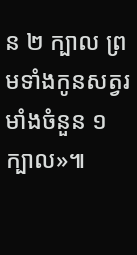ន ២ ក្បាល ព្រមទាំងកូនសត្វរមាំងចំនួន ១ ក្បាល»៕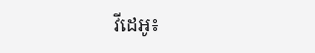វីដេអូ៖